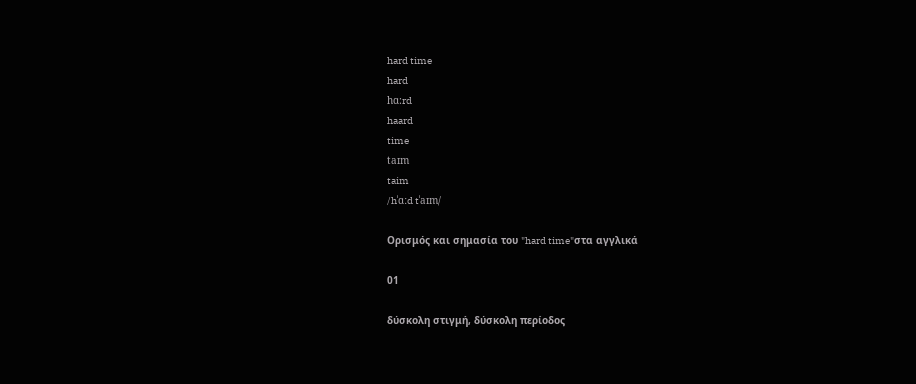hard time
hard
hɑ:rd
haard
time
taɪm
taim
/hˈɑːd tˈaɪm/

Ορισμός και σημασία του "hard time"στα αγγλικά

01

δύσκολη στιγμή, δύσκολη περίοδος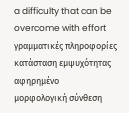a difficulty that can be overcome with effort
γραμματικές πληροφορίες
κατάσταση εμψυχότητας
αφηρημένο
μορφολογική σύνθεση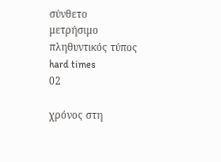σύνθετο
μετρήσιμο
πληθυντικός τύπος
hard times
02

χρόνος στη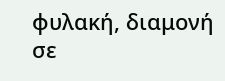φυλακή, διαμονή σε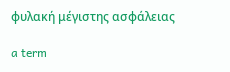φυλακή μέγιστης ασφάλειας

a term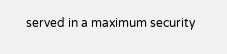served in a maximum security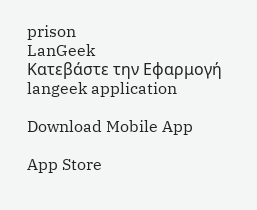prison
LanGeek
Κατεβάστε την Εφαρμογή
langeek application

Download Mobile App

App Store